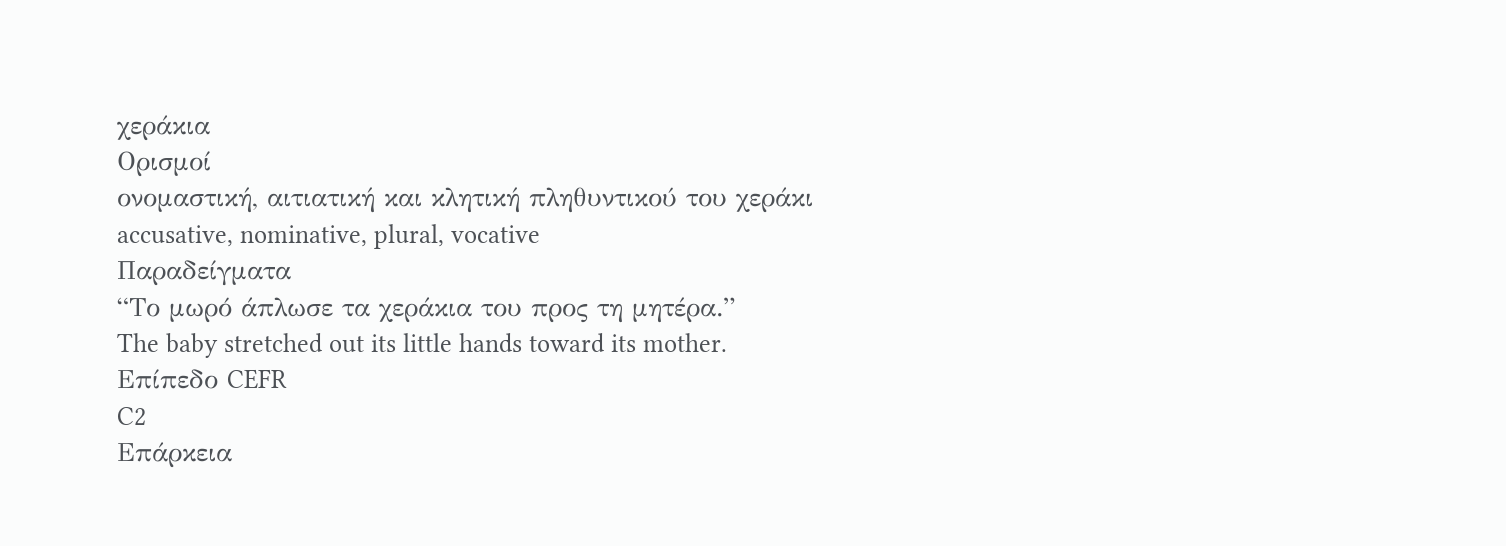χεράκια
Ορισμοί
ονομαστική, αιτιατική και κλητική πληθυντικού του χεράκι
accusative, nominative, plural, vocative
Παραδείγματα
“Το μωρό άπλωσε τα χεράκια του προς τη μητέρα.”
The baby stretched out its little hands toward its mother.
Επίπεδο CEFR
C2
Επάρκεια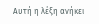Αυτή η λέξη ανήκει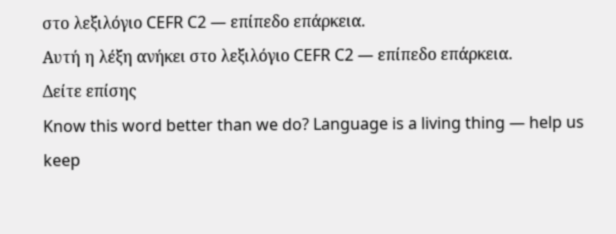στο λεξιλόγιο CEFR C2 — επίπεδο επάρκεια.
Αυτή η λέξη ανήκει στο λεξιλόγιο CEFR C2 — επίπεδο επάρκεια.
Δείτε επίσης
Know this word better than we do? Language is a living thing — help us keep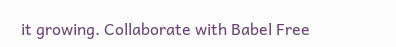it growing. Collaborate with Babel Free